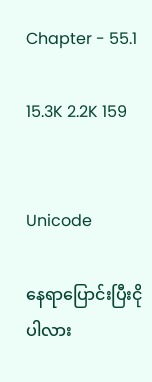Chapter - 55.1

15.3K 2.2K 159


Unicode

နေရာပြောင်းပြီးငိုပါလား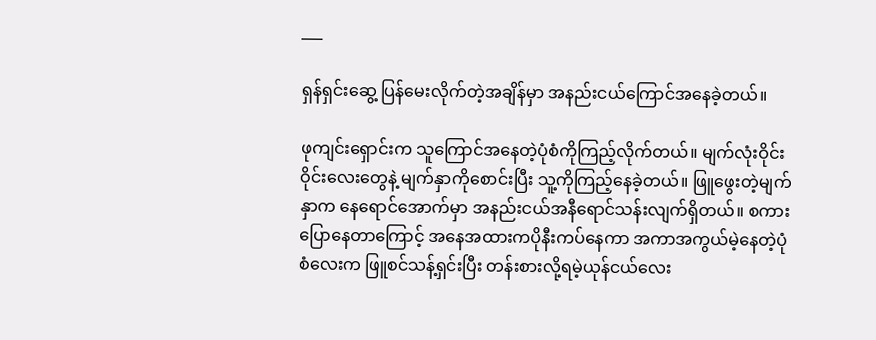___

ရှန်ရှင်းဆွေ့ ပြန်မေးလိုက်တဲ့အချိန်မှာ အနည်းငယ်ကြောင်အနေခဲ့တယ်။

ဖုကျင်းရှောင်းက သူကြောင်အနေတဲ့ပုံစံကိုကြည့်လိုက်တယ်။ မျက်လုံးဝိုင်းဝိုင်းလေးတွေနဲ့ မျက်နှာကိုစောင်းပြီး သူ့ကိုကြည့်နေခဲ့တယ်။ ဖြူဖွေးတဲ့မျက်နှာက နေရောင်အောက်မှာ အနည်းငယ်အနီရောင်သန်းလျက်ရှိတယ်။ စကားပြောနေတာကြောင့် အနေအထားကပိုနီးကပ်နေကာ အကာအကွယ်မဲ့နေတဲ့ပုံစံလေးက ဖြူစင်သန့်ရှင်းပြီး တန်းစားလို့ရမဲ့ယုန်ငယ်လေး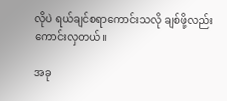လိုပဲ ရယ်ချင်စရာကောင်းသလို ချစ်ဖို့လည်းကောင်းလှတယ်။

အခု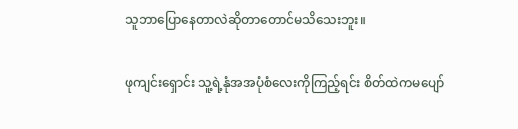သူဘာပြောနေတာလဲဆိုတာတောင်မသိသေးဘူး။

ဖုကျင်းရှောင်း သူ့ရဲ့နုံအအပုံစံလေးကိုကြည့်ရင်း စိတ်ထဲကမပျော်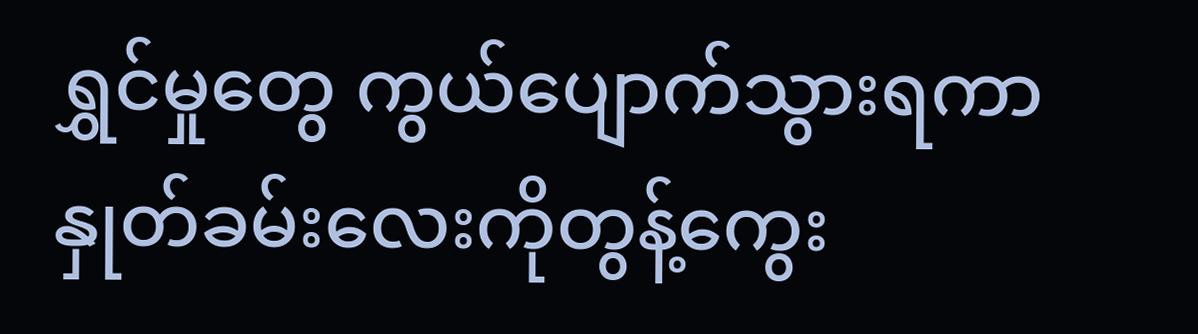ရွှင်မှုတွေ ကွယ်ပျောက်သွားရကာ နှုတ်ခမ်းလေးကိုတွန့်ကွေး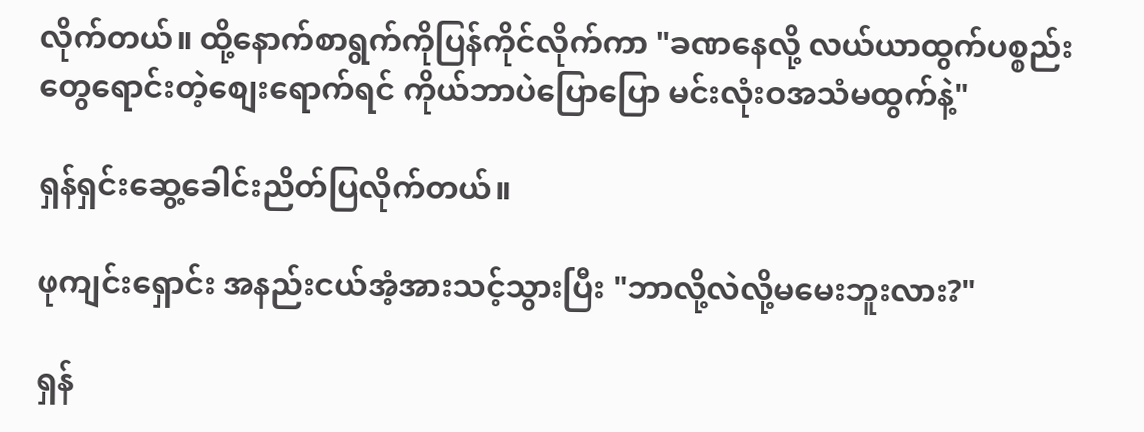လိုက်တယ်။ ထို့နောက်စာရွက်ကိုပြန်ကိုင်လိုက်ကာ "ခဏနေလို့ လယ်ယာထွက်ပစ္စည်းတွေရောင်းတဲ့စျေးရောက်ရင် ကိုယ်ဘာပဲပြောပြော မင်းလုံးဝအသံမထွက်နဲ့"

ရှန်ရှင်းဆွေ့ခေါင်းညိတ်ပြလိုက်တယ်။

ဖုကျင်းရှောင်း အနည်းငယ်အံ့အားသင့်သွားပြီး "ဘာလို့လဲလို့မမေးဘူးလား?"

ရှန်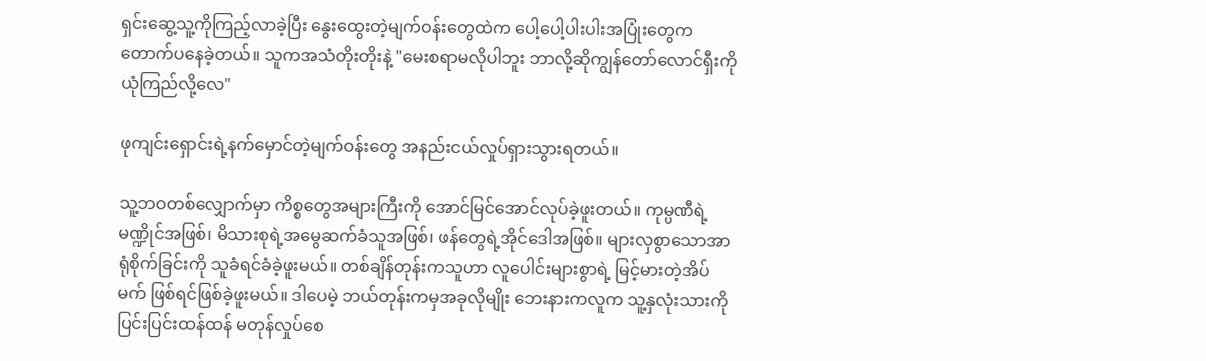ရှင်းဆွေ့သူ့ကိုကြည့်လာခဲ့ပြီး နွေးထွေးတဲ့မျက်ဝန်းတွေထဲက ပေါ့ပေါ့ပါးပါးအပြုံးတွေက တောက်ပနေခဲ့တယ်။ သူကအသံတိုးတိုးနဲ့ "မေးစရာမလိုပါဘူး ဘာလို့ဆိုကျွန်တော်လောင်ရှီးကိုယုံကြည်လို့လေ"

ဖုကျင်းရှောင်းရဲ့နက်မှောင်တဲ့မျက်ဝန်းတွေ အနည်းငယ်လှုပ်ရှားသွားရတယ်။

သူ့ဘဝတစ်လျှောက်မှာ ကိစ္စတွေအများကြီးကို အောင်မြင်အောင်လုပ်ခဲ့ဖူးတယ်။ ကုမ္ပဏီရဲ့မဏ္ဍိုင်အဖြစ်၊ မိသားစုရဲ့အမွေဆက်ခံသူအဖြစ်၊ ဖန်တွေရဲ့အိုင်ဒေါအဖြစ်။ များလှစွာသောအာရုံစိုက်ခြင်းကို သူခံရင်ခံခဲ့ဖူးမယ်။ တစ်ချိန်တုန်းကသူဟာ လူပေါင်းများစွာရဲ့ မြင့်မားတဲ့အိပ်မက် ဖြစ်ရင်ဖြစ်ခဲ့ဖူးမယ်။ ဒါပေမဲ့ ဘယ်တုန်းကမှအခုလိုမျိုး ဘေးနားကလူက သူ့နှလုံးသားကို ပြင်းပြင်းထန်ထန် မတုန်လှုပ်စေ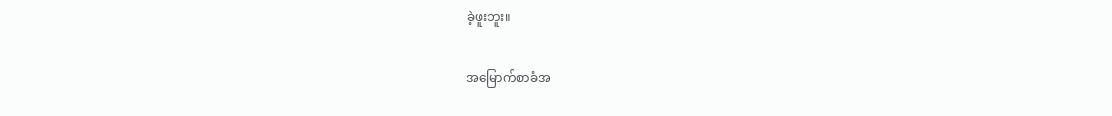ခဲ့ဖူးဘူး။

အမြောက်စာခံအ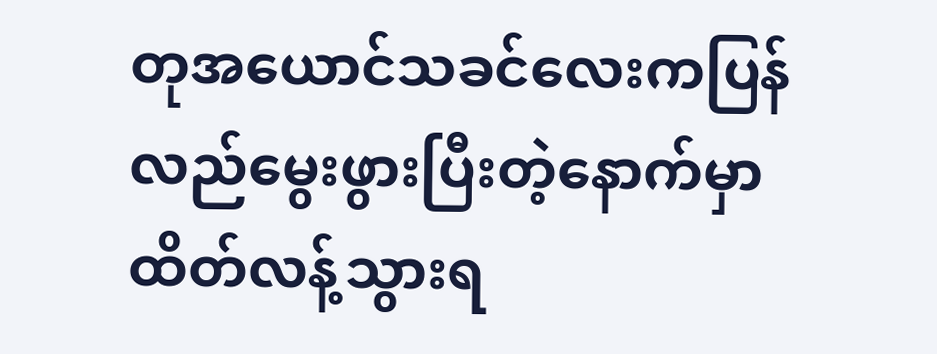တုအယောင်သခင်လေးကပြန်လည်မွေးဖွားပြီးတဲ့နောက်မှာထိတ်လန့်သွားရ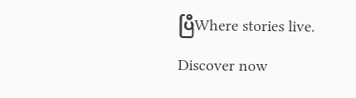ပြီWhere stories live. Discover now